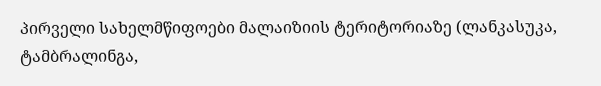პირველი სახელმწიფოები მალაიზიის ტერიტორიაზე (ლანკასუკა, ტამბრალინგა,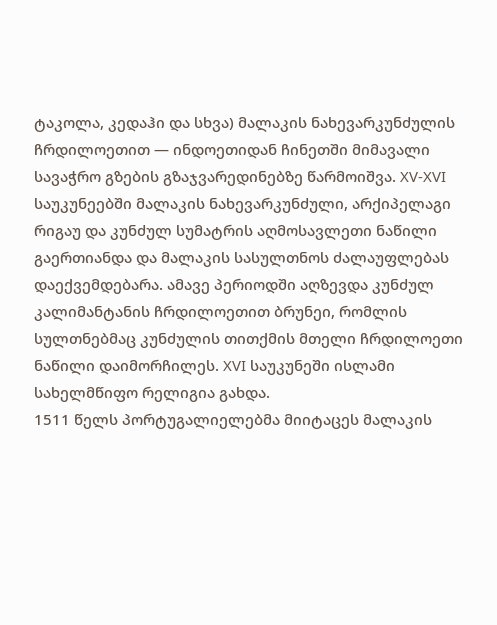ტაკოლა, კედაჰი და სხვა) მალაკის ნახევარკუნძულის ჩრდილოეთით — ინდოეთიდან ჩინეთში მიმავალი სავაჭრო გზების გზაჯვარედინებზე წარმოიშვა. XV-XVI საუკუნეებში მალაკის ნახევარკუნძული, არქიპელაგი რიგაუ და კუნძულ სუმატრის აღმოსავლეთი ნაწილი გაერთიანდა და მალაკის სასულთნოს ძალაუფლებას დაექვემდებარა. ამავე პერიოდში აღზევდა კუნძულ კალიმანტანის ჩრდილოეთით ბრუნეი, რომლის სულთნებმაც კუნძულის თითქმის მთელი ჩრდილოეთი ნაწილი დაიმორჩილეს. XVI საუკუნეში ისლამი სახელმწიფო რელიგია გახდა.
1511 წელს პორტუგალიელებმა მიიტაცეს მალაკის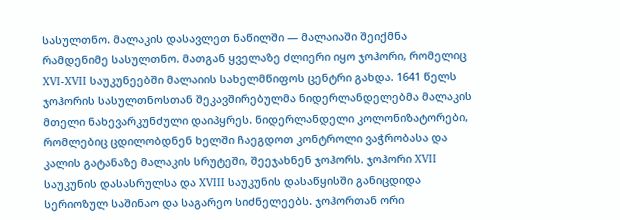სასულთნო. მალაკის დასავლეთ ნაწილში — მალაიაში შეიქმნა რამდენიმე სასულთნო. მათგან ყველაზე ძლიერი იყო ჯოჰორი, რომელიც XVI-XVII საუკუნეებში მალაიის სახელმწიფოს ცენტრი გახდა. 1641 წელს ჯოჰორის სასულთნოსთან შეკავშირებულმა ნიდერლანდელებმა მალაკის მთელი ნახევარკუნძული დაიპყრეს. ნიდერლანდელი კოლონიზატორები, რომლებიც ცდილობდნენ ხელში ჩაეგდოთ კონტროლი ვაჭრობასა და კალის გატანაზე მალაკის სრუტეში, შეეჯახნენ ჯოჰორს. ჯოჰორი XVII საუკუნის დასასრულსა და XVIII საუკუნის დასაწყისში განიცდიდა სერიოზულ საშინაო და საგარეო სიძნელეებს. ჯოჰორთან ორი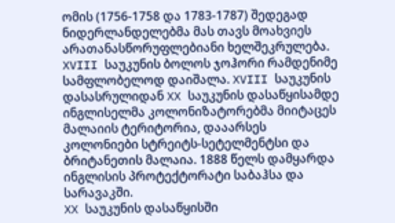ომის (1756-1758 და 1783-1787) შედეგად ნიდერლანდელებმა მას თავს მოახვიეს არათანასწორუფლებიანი ხელშეკრულება. XVIII საუკუნის ბოლოს ჯოჰორი რამდენიმე სამფლობელოდ დაიშალა. XVIII საუკუნის დასასრულიდან XX საუკუნის დასაწყისამდე ინგლისელმა კოლონიზატორებმა მიიტაცეს მალაიის ტერიტორია, დააარსეს კოლონიები სტრეიტს-სეტელმენტსი და ბრიტანეთის მალაია. 1888 წელს დამყარდა ინგლისის პროტექტორატი საბაჰსა და სარავაკში.
XX საუკუნის დასაწყისში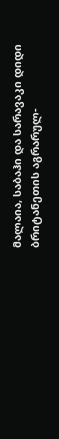მალაია, საბაჰი და სარავაკი დიდი ბრიტანეთის აგრარულ-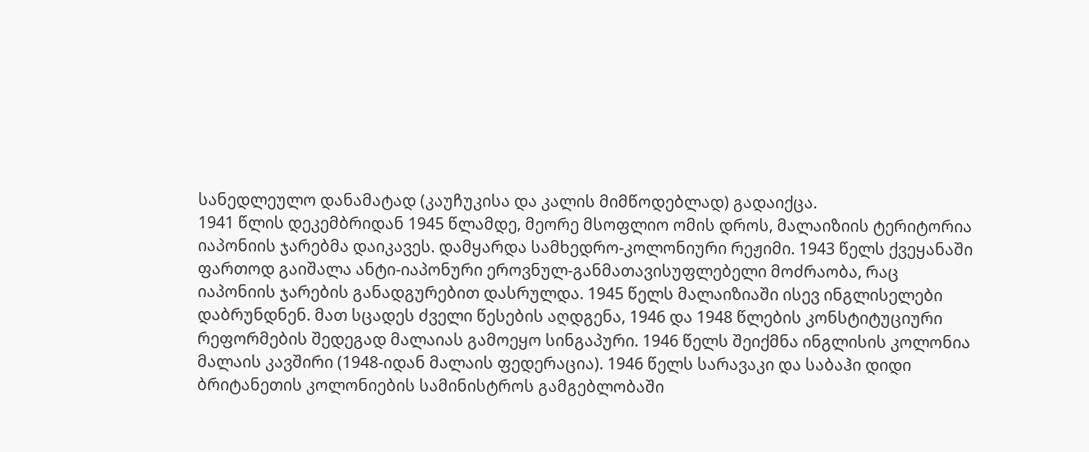სანედლეულო დანამატად (კაუჩუკისა და კალის მიმწოდებლად) გადაიქცა.
1941 წლის დეკემბრიდან 1945 წლამდე, მეორე მსოფლიო ომის დროს, მალაიზიის ტერიტორია იაპონიის ჯარებმა დაიკავეს. დამყარდა სამხედრო-კოლონიური რეჟიმი. 1943 წელს ქვეყანაში ფართოდ გაიშალა ანტი-იაპონური ეროვნულ-განმათავისუფლებელი მოძრაობა, რაც იაპონიის ჯარების განადგურებით დასრულდა. 1945 წელს მალაიზიაში ისევ ინგლისელები დაბრუნდნენ. მათ სცადეს ძველი წესების აღდგენა, 1946 და 1948 წლების კონსტიტუციური რეფორმების შედეგად მალაიას გამოეყო სინგაპური. 1946 წელს შეიქმნა ინგლისის კოლონია მალაის კავშირი (1948-იდან მალაის ფედერაცია). 1946 წელს სარავაკი და საბაჰი დიდი ბრიტანეთის კოლონიების სამინისტროს გამგებლობაში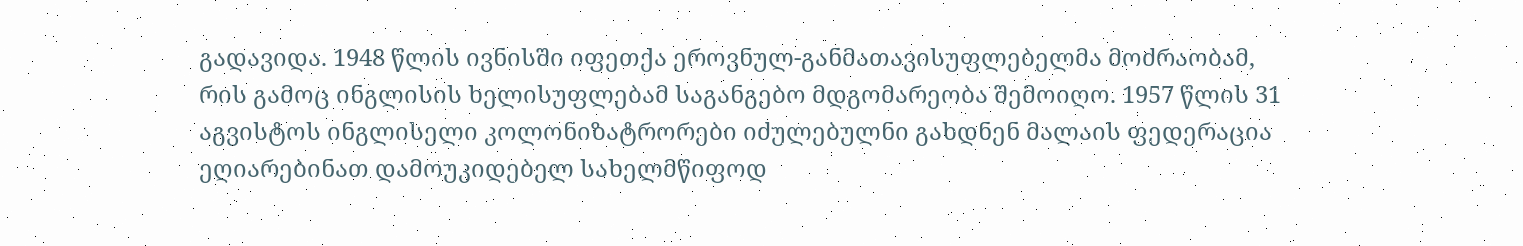გადავიდა. 1948 წლის ივნისში იფეთქა ეროვნულ-განმათავისუფლებელმა მოძრაობამ, რის გამოც ინგლისის ხელისუფლებამ საგანგებო მდგომარეობა შემოიღო. 1957 წლის 31 აგვისტოს ინგლისელი კოლონიზატრორები იძულებულნი გახდნენ მალაის ფედერაცია ეღიარებინათ დამოუკიდებელ სახელმწიფოდ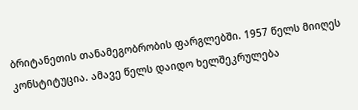ბრიტანეთის თანამეგობრობის ფარგლებში. 1957 წელს მიიღეს კონსტიტუცია. ამავე წელს დაიდო ხელშეკრულება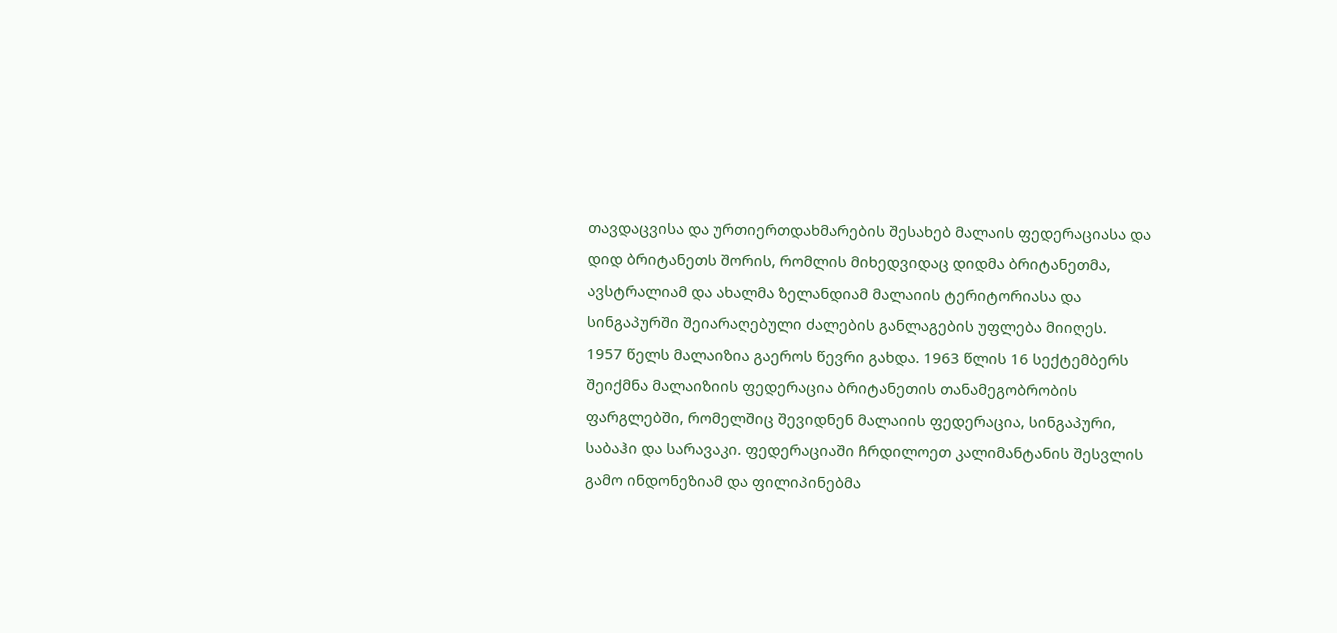თავდაცვისა და ურთიერთდახმარების შესახებ მალაის ფედერაციასა და დიდ ბრიტანეთს შორის, რომლის მიხედვიდაც დიდმა ბრიტანეთმა, ავსტრალიამ და ახალმა ზელანდიამ მალაიის ტერიტორიასა და სინგაპურში შეიარაღებული ძალების განლაგების უფლება მიიღეს.
1957 წელს მალაიზია გაეროს წევრი გახდა. 1963 წლის 16 სექტემბერს შეიქმნა მალაიზიის ფედერაცია ბრიტანეთის თანამეგობრობის ფარგლებში, რომელშიც შევიდნენ მალაიის ფედერაცია, სინგაპური, საბაჰი და სარავაკი. ფედერაციაში ჩრდილოეთ კალიმანტანის შესვლის გამო ინდონეზიამ და ფილიპინებმა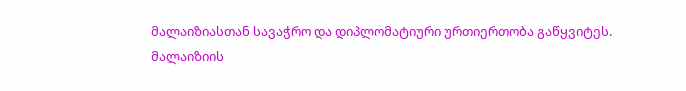მალაიზიასთან სავაჭრო და დიპლომატიური ურთიერთობა გაწყვიტეს.
მალაიზიის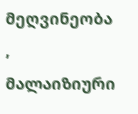მეღვინეობა , მალაიზიური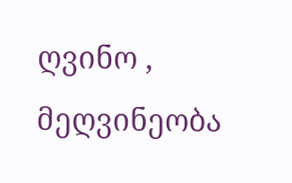ღვინო , მეღვინეობა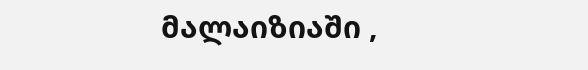მალაიზიაში ,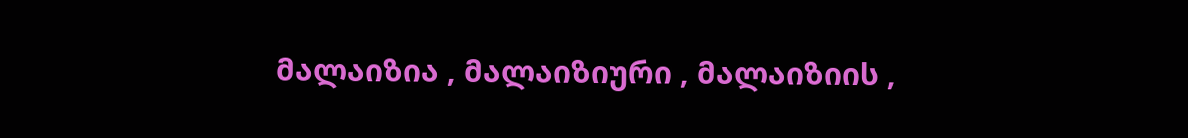მალაიზია , მალაიზიური , მალაიზიის ,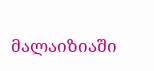მალაიზიაში